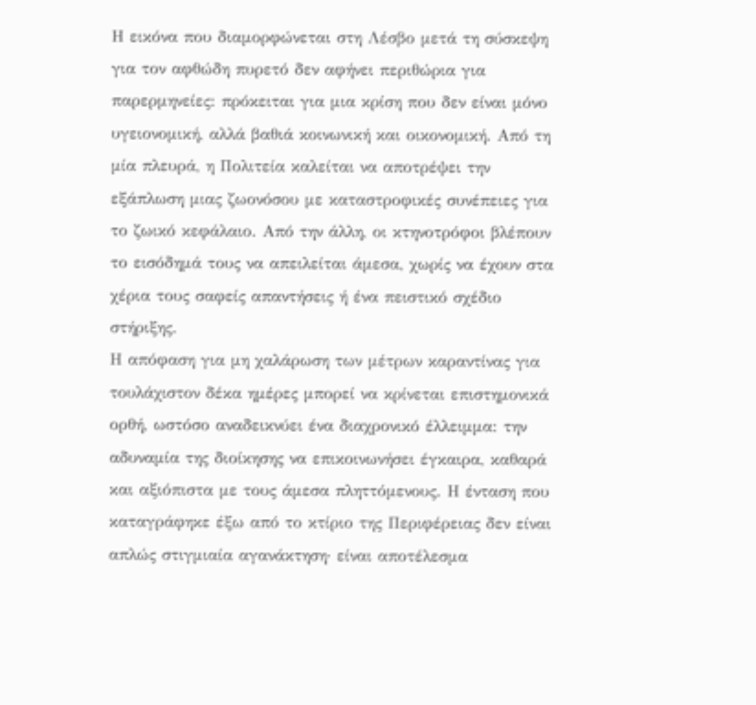Η εικόνα που διαμορφώνεται στη Λέσβο μετά τη σύσκεψη για τον αφθώδη πυρετό δεν αφήνει περιθώρια για παρερμηνείες: πρόκειται για μια κρίση που δεν είναι μόνο υγειονομική, αλλά βαθιά κοινωνική και οικονομική. Από τη μία πλευρά, η Πολιτεία καλείται να αποτρέψει την εξάπλωση μιας ζωονόσου με καταστροφικές συνέπειες για το ζωικό κεφάλαιο. Από την άλλη, οι κτηνοτρόφοι βλέπουν το εισόδημά τους να απειλείται άμεσα, χωρίς να έχουν στα χέρια τους σαφείς απαντήσεις ή ένα πειστικό σχέδιο στήριξης.
Η απόφαση για μη χαλάρωση των μέτρων καραντίνας για τουλάχιστον δέκα ημέρες μπορεί να κρίνεται επιστημονικά ορθή, ωστόσο αναδεικνύει ένα διαχρονικό έλλειμμα: την αδυναμία της διοίκησης να επικοινωνήσει έγκαιρα, καθαρά και αξιόπιστα με τους άμεσα πληττόμενους. Η ένταση που καταγράφηκε έξω από το κτίριο της Περιφέρειας δεν είναι απλώς στιγμιαία αγανάκτηση· είναι αποτέλεσμα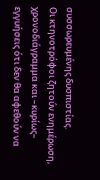συσσωρευμένης δυσπιστίας.
Οι κτηνοτρόφοι ζητούν ενημέρωση, χρονοδιάγραμμα και –κυρίως– εγγυήσεις ότι δεν θα αφεθούν να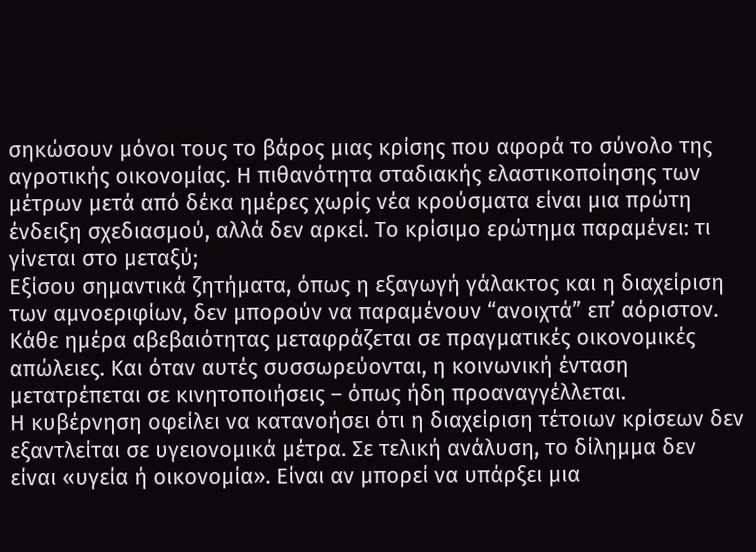σηκώσουν μόνοι τους το βάρος μιας κρίσης που αφορά το σύνολο της αγροτικής οικονομίας. Η πιθανότητα σταδιακής ελαστικοποίησης των μέτρων μετά από δέκα ημέρες χωρίς νέα κρούσματα είναι μια πρώτη ένδειξη σχεδιασμού, αλλά δεν αρκεί. Το κρίσιμο ερώτημα παραμένει: τι γίνεται στο μεταξύ;
Εξίσου σημαντικά ζητήματα, όπως η εξαγωγή γάλακτος και η διαχείριση των αμνοεριφίων, δεν μπορούν να παραμένουν “ανοιχτά” επ’ αόριστον. Κάθε ημέρα αβεβαιότητας μεταφράζεται σε πραγματικές οικονομικές απώλειες. Και όταν αυτές συσσωρεύονται, η κοινωνική ένταση μετατρέπεται σε κινητοποιήσεις – όπως ήδη προαναγγέλλεται.
Η κυβέρνηση οφείλει να κατανοήσει ότι η διαχείριση τέτοιων κρίσεων δεν εξαντλείται σε υγειονομικά μέτρα. Σε τελική ανάλυση, το δίλημμα δεν είναι «υγεία ή οικονομία». Είναι αν μπορεί να υπάρξει μια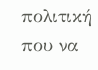πολιτική που να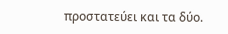προστατεύει και τα δύο.